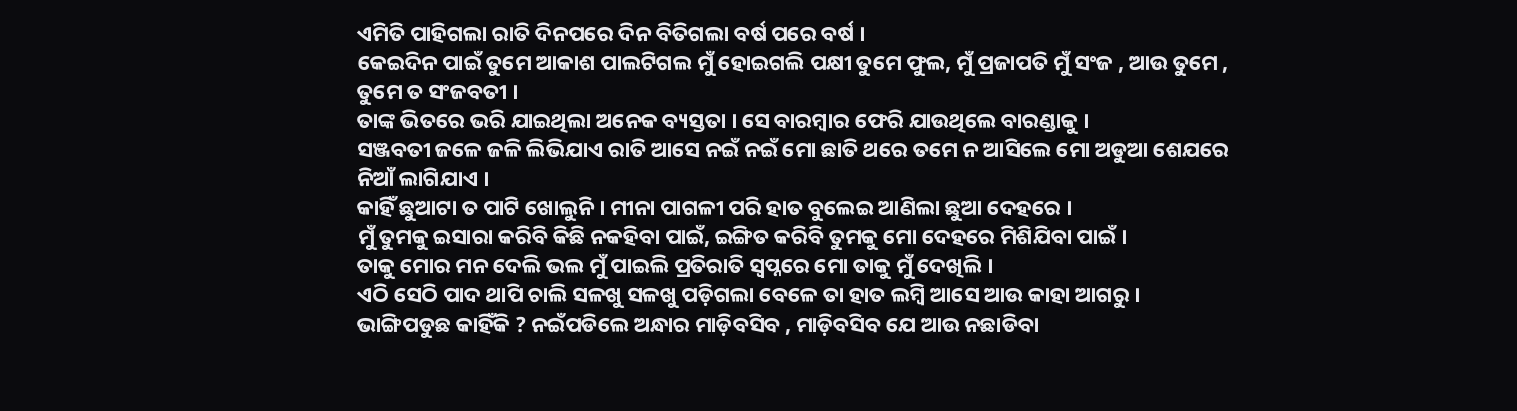ଏମିତି ପାହିଗଲା ରାତି ଦିନପରେ ଦିନ ବିତିଗଲା ବର୍ଷ ପରେ ବର୍ଷ ।
କେଇଦିନ ପାଇଁ ତୁମେ ଆକାଶ ପାଲଟିଗଲ ମୁଁ ହୋଇଗଲି ପକ୍ଷୀ ତୁମେ ଫୁଲ, ମୁଁ ପ୍ରଜାପତି ମୁଁ ସଂଜ , ଆଉ ତୁମେ , ତୁମେ ତ ସଂଜବତୀ ।
ତାଙ୍କ ଭିତରେ ଭରି ଯାଇଥିଲା ଅନେକ ବ୍ୟସ୍ତତା । ସେ ବାରମ୍ବାର ଫେରି ଯାଉଥିଲେ ବାରଣ୍ଡାକୁ ।
ସଞ୍ଜବତୀ ଜଳେ ଜଳି ଲିଭିଯାଏ ରାତି ଆସେ ନଇଁ ନଇଁ ମୋ ଛାତି ଥରେ ତମେ ନ ଆସିଲେ ମୋ ଅଡୁଆ ଶେଯରେ ନିଆଁ ଲାଗିଯାଏ ।
କାହିଁ ଛୁଆଟା ତ ପାଟି ଖୋଲୁନି । ମୀନା ପାଗଳୀ ପରି ହାତ ବୁଲେଇ ଆଣିଲା ଛୁଆ ଦେହରେ ।
ମୁଁ ତୁମକୁ ଇସାରା କରିବି କିଛି ନକହିବା ପାଇଁ, ଇଙ୍ଗିତ କରିବି ତୁମକୁ ମୋ ଦେହରେ ମିଶିଯିବା ପାଇଁ ।
ତାକୁ ମୋର ମନ ଦେଲି ଭଲ ମୁଁ ପାଇଲି ପ୍ରତିରାତି ସ୍ୱପ୍ନରେ ମୋ ତାକୁ ମୁଁ ଦେଖିଲି ।
ଏଠି ସେଠି ପାଦ ଥାପି ଚାଲି ସଳଖୁ ସଳଖୁ ପଡ଼ିଗଲା ବେଳେ ତା ହାତ ଲମ୍ବି ଆସେ ଆଉ କାହା ଆଗରୁ ।
ଭାଙ୍ଗିପଡୁଛ କାହିଁକି ? ନଇଁପଡିଲେ ଅନ୍ଧାର ମାଡ଼ିବସିବ , ମାଡ଼ିବସିବ ଯେ ଆଉ ନଛାଡିବା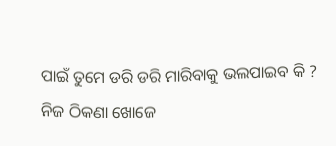ପାଇଁ ତୁମେ ଡରି ଡରି ମାରିବାକୁ ଭଲପାଇବ କି ?
ନିଜ ଠିକଣା ଖୋଜେ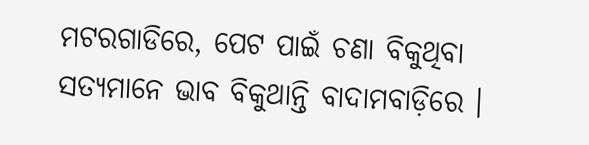ମଟରଗାଡିରେ, ପେଟ ପାଇଁ ଚଣା ବିକୁଥିବା ସତ୍ୟମାନେ ଭାବ ବିକୁଥାନ୍ତି ବାଦାମବାଡ଼ିରେ ।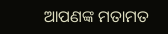ଆପଣଙ୍କ ମତାମତ